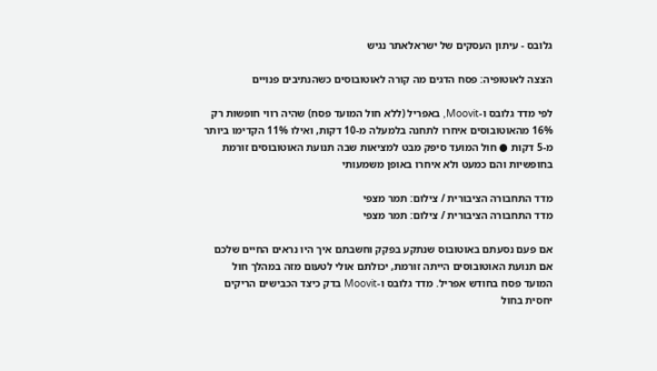גלובס - עיתון העסקים של ישראלאתר נגיש

הצצה לאוטופיה: פסח הדגים מה קורה לאוטובוסים כשהנתיבים פנויים

לפי מדד גלובס ו-Moovit, באפריל (ללא חול המועד פסח) שהיה רווי חופשות רק 16% מהאוטובוסים איחרו לתחנה בלמעלה מ-10 דקות, ואילו 11% הקדימו ביותר מ-5 דקות ● חול המועד סיפק מבט למציאות שבה תנועת האוטובוסים זורמת בחופשיות והם כמעט ולא איחרו באופן משמעותי

מדד התחבורה הציבורית / צילום: תמר מצפי
מדד התחבורה הציבורית / צילום: תמר מצפי

אם פעם נסעתם באוטובוס שנתקע בפקק וחשבתם איך היו נראים החיים שלכם אם תנועת האוטובוסים הייתה זורמת, יכולתם אולי לטעום מזה במהלך חול המועד פסח בחודש אפריל. מדד גלובס ו-Moovit בדק כיצד הכבישים הריקים יחסית בחול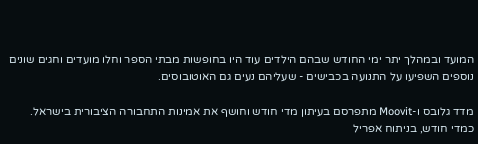המועד ובמהלך יתר ימי החודש שבהם הילדים עוד היו בחופשות מבתי הספר וחלו מועדים וחגים שונים נוספים השפיעו על התנועה בכבישים - שעליהם נעים גם האוטובוסים.

מדד גלובס ו-Moovit מתפרסם בעיתון מדי חודש וחושף את אמינות התחבורה הציבורית בישראל. כמדי חודש, בניתוח אפריל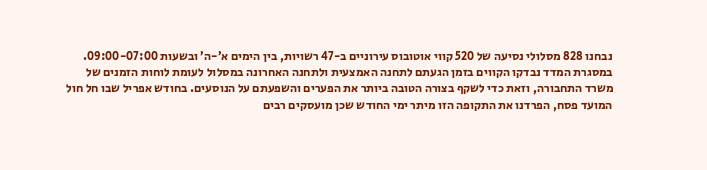נבחנו 828 מסלולי נסיעה של 520 קווי אוטובוס עירוניים ב-47 רשויות, בין הימים א’-ה’ ובשעות 09:00-07:00. במסגרת המדד נבדקו הקווים בזמן הגעתם לתחנה האמצעית ולתחנה האחרונה במסלול לעומת לוחות הזמנים של משרד התחבורה, וזאת כדי לשקף בצורה הטובה ביותר את הפערים והשפעתם על הנוסעים. בחודש אפריל שבו חל חול המועד פסח, הפרדנו את התקופה הזו מיתר ימי החודש שכן מועסקים רבים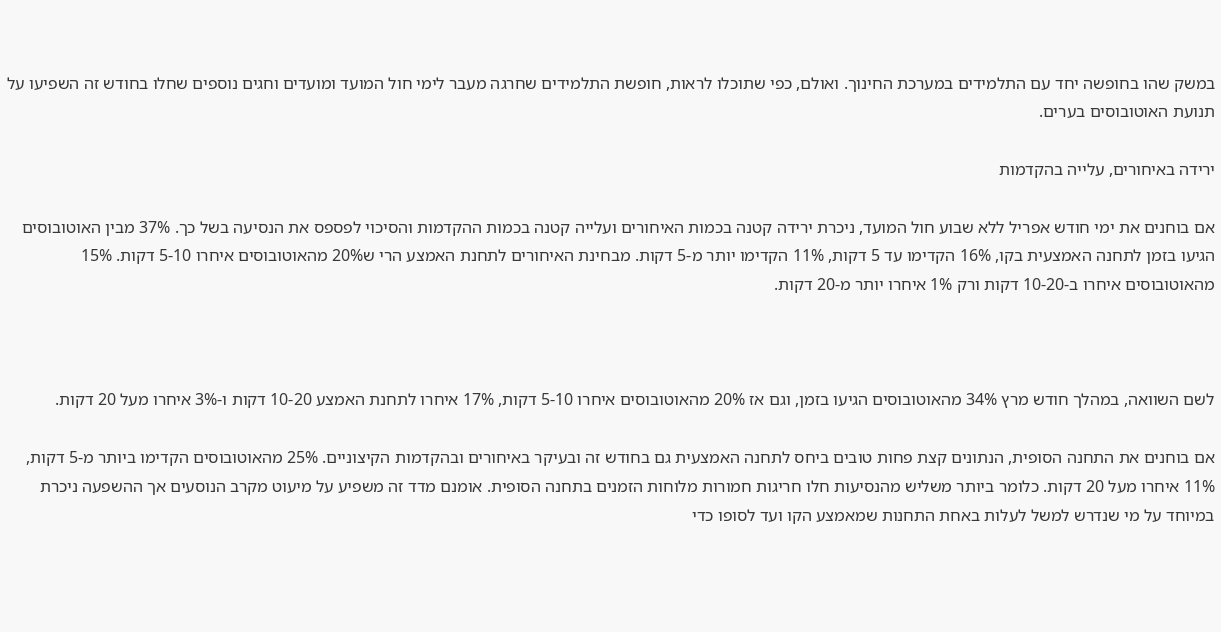במשק שהו בחופשה יחד עם התלמידים במערכת החינוך. ואולם, כפי שתוכלו לראות, חופשת התלמידים שחרגה מעבר לימי חול המועד ומועדים וחגים נוספים שחלו בחודש זה השפיעו על תנועת האוטובוסים בערים.

ירידה באיחורים, עלייה בהקדמות

אם בוחנים את ימי חודש אפריל ללא שבוע חול המועד, ניכרת ירידה קטנה בכמות האיחורים ועלייה קטנה בכמות ההקדמות והסיכוי לפספס את הנסיעה בשל כך. 37% מבין האוטובוסים הגיעו בזמן לתחנה האמצעית בקו, 16% הקדימו עד 5 דקות, 11% הקדימו יותר מ-5 דקות. מבחינת האיחורים לתחנת האמצע הרי ש20% מהאוטובוסים איחרו 5-10 דקות. 15% מהאוטובוסים איחרו ב-10-20 דקות ורק 1% איחרו יותר מ-20 דקות.



לשם השוואה, במהלך חודש מרץ 34% מהאוטובוסים הגיעו בזמן, וגם אז 20% מהאוטובוסים איחרו 5-10 דקות, 17% איחרו לתחנת האמצע 10-20 דקות ו-3% איחרו מעל 20 דקות.

אם בוחנים את התחנה הסופית, הנתונים קצת פחות טובים ביחס לתחנה האמצעית גם בחודש זה ובעיקר באיחורים ובהקדמות הקיצוניים. 25% מהאוטובוסים הקדימו ביותר מ-5 דקות, 11% איחרו מעל 20 דקות. כלומר ביותר משליש מהנסיעות חלו חריגות חמורות מלוחות הזמנים בתחנה הסופית. אומנם מדד זה משפיע על מיעוט מקרב הנוסעים אך ההשפעה ניכרת במיוחד על מי שנדרש למשל לעלות באחת התחנות שמאמצע הקו ועד לסופו כדי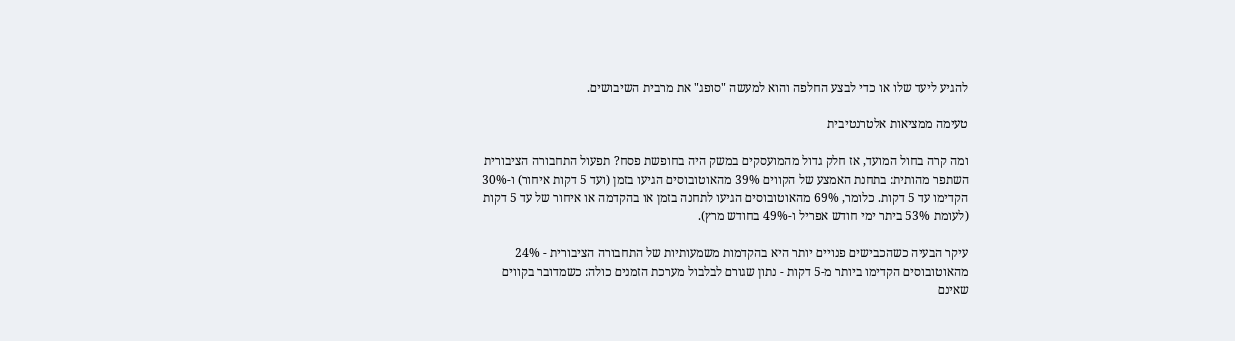להגיע ליעד שלו או כדי לבצע החלפה והוא למעשה "סופג" את מרבית השיבושים.

טעימה ממציאות אלטרנטיבית

ומה קרה בחול המועד, אז חלק גדול מהמועסקים במשק היה בחופשת פסח? תפעול התחבורה הציבורית השתפר מהותית: בתחנת האמצע של הקווים 39% מהאוטובוסים הגיעו בזמן (ועד 5 דקות איחור) ו-30% הקדימו עד 5 דקות. כלומר, 69% מהאוטובוסים הגיעו לתחנה בזמן או בהקדמה או איחור של עד 5 דקות (לעומת 53% ביתר ימי חודש אפריל ו-49% בחודש מרץ).

עיקר הבעיה כשהכבישים פנויים יותר היא בהקדמות משמעותיות של התחבורה הציבורית - 24% מהאוטובוסים הקדימו ביותר מ-5 דקות - נתון שגורם לבלבול מערכת הזמנים כולה: כשמדובר בקווים שאינם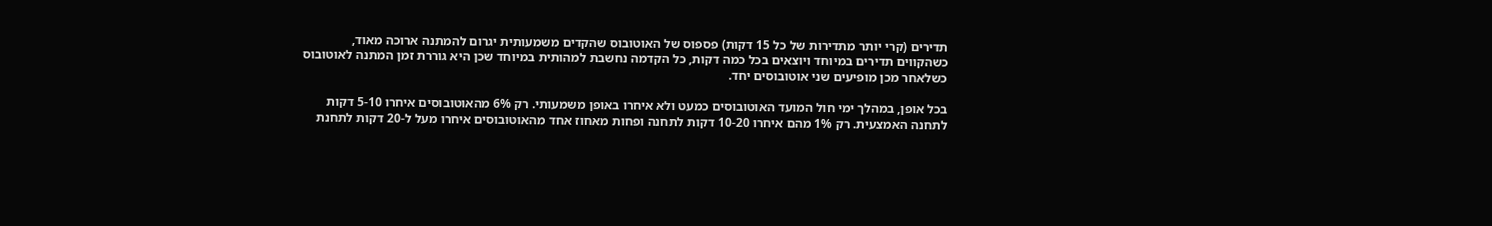תדירים (קרי יותר מתדירות של כל 15 דקות) פספוס של האוטובוס שהקדים משמעותית יגרום להמתנה ארוכה מאוד, כשהקווים תדירים במיוחד ויוצאים בכל כמה דקות, כל הקדמה נחשבת למהותית במיוחד שכן היא גוררת זמן המתנה לאוטובוס כשלאחר מכן מופיעים שני אוטובוסים יחד.

בכל אופן, במהלך ימי חול המועד האוטובוסים כמעט ולא איחרו באופן משמעותי. רק 6% מהאוטובוסים איחרו 5-10 דקות לתחנה האמצעית. רק 1% מהם איחרו 10-20 דקות לתחנה ופחות מאחוז אחד מהאוטובוסים איחרו מעל ל-20 דקות לתחנת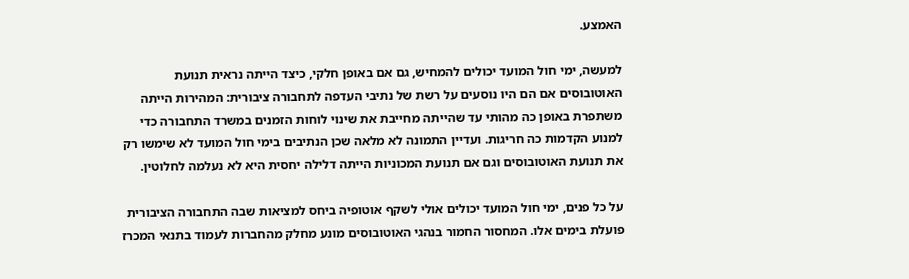האמצע.

למעשה, ימי חול המועד יכולים להמחיש, גם אם באופן חלקי, כיצד הייתה נראית תנועת האוטובוסים אם הם היו נוסעים על רשת של נתיבי העדפה לתחבורה ציבורית: המהירות הייתה משתפרת באופן כה מהותי עד שהייתה מחייבת את שינוי לוחות הזמנים במשרד התחבורה כדי למנוע הקדמות כה חריגות. ועדיין התמונה לא מלאה שכן הנתיבים בימי חול המועד לא שימשו רק את תנועת האוטובוסים וגם אם תנועת המכוניות הייתה דלילה יחסית היא לא נעלמה לחלוטין.

על כל פנים, ימי חול המועד יכולים אולי לשקף אוטופיה ביחס למציאות שבה התחבורה הציבורית פועלת בימים אלו. המחסור החמור בנהגי האוטובוסים מונע מחלק מהחברות לעמוד בתנאי המכרז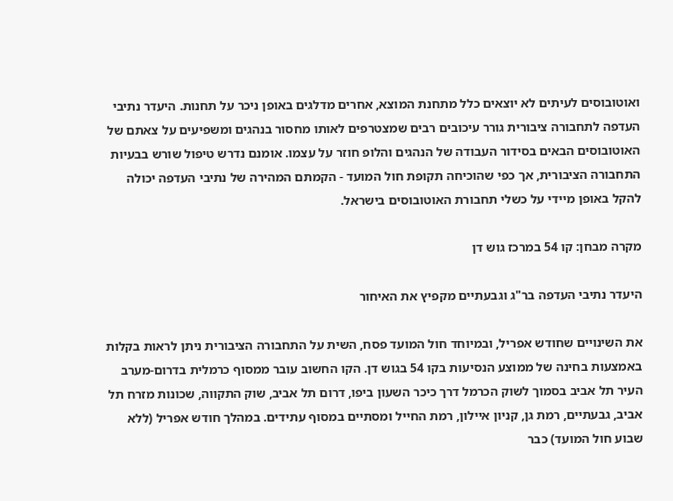ואוטובוסים לעיתים לא יוצאים כלל מתחנת המוצא, אחרים מדלגים באופן ניכר על תחנות. היעדר נתיבי העדפה לתחבורה ציבורית גורר עיכובים רבים שמצטרפים לאותו מחסור בנהגים ומשפיעים על צאתם של האוטובוסים הבאים בסידור העבודה של הנהגים והלופ חוזר על עצמו. אומנם נדרש טיפול שורש בבעיות התחבורה הציבורית, אך כפי שהוכיחה תקופת חול המועד - הקמתם המהירה של נתיבי העדפה יכולה להקל באופן מיידי על כשלי תחבורת האוטובוסים בישראל.

מקרה מבחן: קו 54 במרכז גוש דן

היעדר נתיבי העדפה בר"ג וגבעתיים מקפיץ את האיחור

את השינויים שחודש אפריל, ובמיוחד חול המועד פסח, השית על התחבורה הציבורית ניתן לראות בקלות באמצעות בחינה של ממוצע הנסיעות בקו 54 בגוש דן. הקו החשוב עובר ממסוף כרמלית בדרום-מערב העיר תל אביב בסמוך לשוק הכרמל דרך כיכר השעון ביפו, דרום תל אביב, שוק התקווה, שכונות מזרח תל אביב, גבעתיים, רמת גן, קניון איילון, רמת החייל ומסתיים במסוף עתידים. במהלך חודש אפריל (ללא שבוע חול המועד) כבר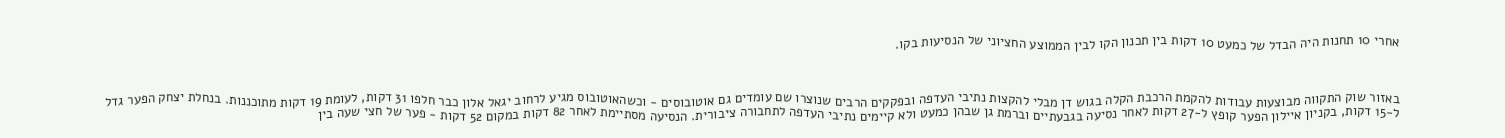אחרי 10 תחנות היה הבדל של כמעט 10 דקות בין תכנון הקו לבין הממוצע החציוני של הנסיעות בקו.



באזור שוק התקווה מבוצעות עבודות להקמת הרכבת הקלה בגוש דן מבלי להקצות נתיבי העדפה ובפקקים הרבים שנוצרו שם עומדים גם אוטובוסים - וכשהאוטובוס מגיע לרחוב יגאל אלון כבר חלפו 31 דקות, לעומת 19 דקות מתוכננות. בנחלת יצחק הפער גדל ל-15 דקות, בקניון איילון הפער קופץ ל-27 דקות לאחר נסיעה בגבעתיים וברמת גן שבהן כמעט ולא קיימים נתיבי העדפה לתחבורה ציבורית. הנסיעה מסתיימת לאחר 82 דקות במקום 52 דקות - פער של חצי שעה בין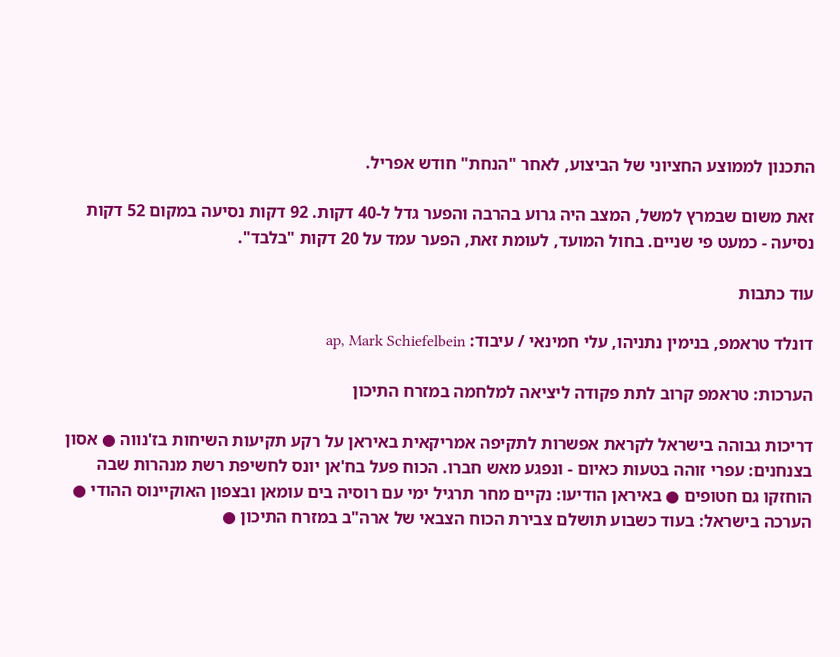התכנון לממוצע החציוני של הביצוע, לאחר "הנחת" חודש אפריל.

זאת משום שבמרץ למשל, המצב היה גרוע בהרבה והפער גדל ל-40 דקות. 92 דקות נסיעה במקום 52 דקות נסיעה - כמעט פי שניים. בחול המועד, לעומת זאת, הפער עמד על 20 דקות "בלבד".

עוד כתבות

דונלד טראמפ, בנימין נתניהו, עלי חמינאי / עיבוד: ap, Mark Schiefelbein

הערכות: טראמפ קרוב לתת פקודה ליציאה למלחמה במזרח התיכון

דריכות גבוהה בישראל לקראת אפשרות לתקיפה אמריקאית באיראן על רקע תקיעות השיחות בז'נווה ● אסון בצנחנים: עפרי זוהה בטעות כאיום - ונפגע מאש חברו. הכוח פעל בח'אן יונס לחשיפת רשת מנהרות שבה הוחזקו גם חטופים ● באיראן הודיעו: נקיים מחר תרגיל ימי עם רוסיה בים עומאן ובצפון האוקיינוס ההודי ● הערכה בישראל: בעוד כשבוע תושלם צבירת הכוח הצבאי של ארה"ב במזרח התיכון ●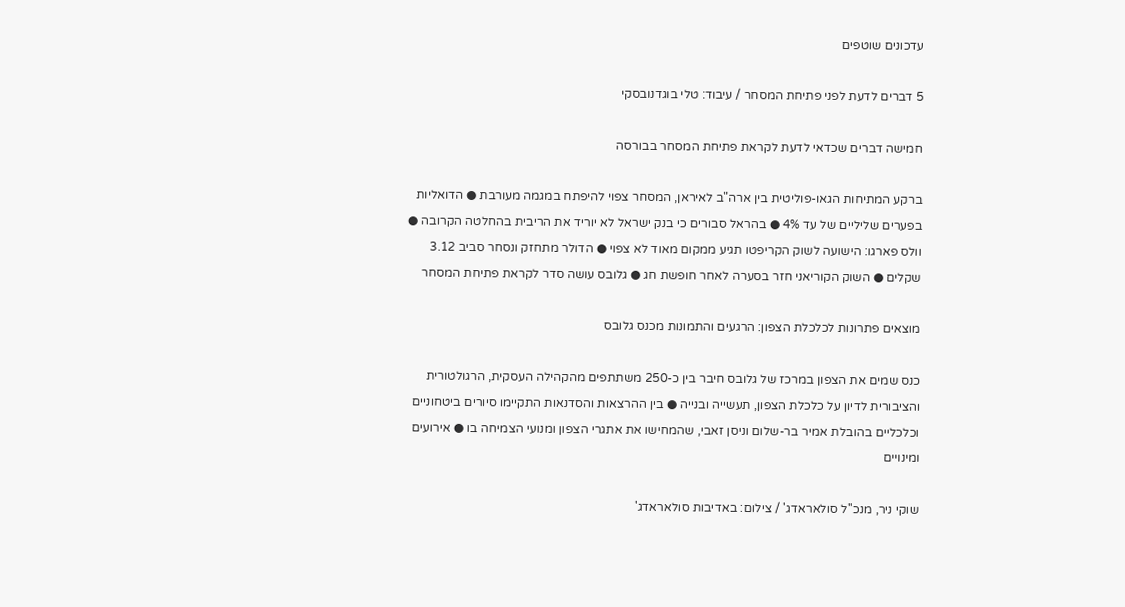עדכונים שוטפים

5 דברים לדעת לפני פתיחת המסחר / עיבוד: טלי בוגדנובסקי

חמישה דברים שכדאי לדעת לקראת פתיחת המסחר בבורסה

ברקע המתיחות הגאו-פוליטית בין ארה"ב לאיראן, המסחר צפוי להיפתח במגמה מעורבת ● הדואליות בפערים שליליים של עד 4% ● בהראל סבורים כי בנק ישראל לא יוריד את הריבית בהחלטה הקרובה ● וולס פארגו: הישועה לשוק הקריפטו תגיע ממקום מאוד לא צפוי ● הדולר מתחזק ונסחר סביב 3.12 שקלים ● השוק הקוריאני חזר בסערה לאחר חופשת חג ● גלובס עושה סדר לקראת פתיחת המסחר

מוצאים פתרונות לכלכלת הצפון: הרגעים והתמונות מכנס גלובס

כנס שמים את הצפון במרכז של גלובס חיבר בין כ-250 משתתפים מהקהילה העסקית, הרגולטורית והציבורית לדיון על כלכלת הצפון, תעשייה ובנייה ● בין ההרצאות והסדנאות התקיימו סיורים ביטחוניים וכלכליים בהובלת אמיר בר-שלום וניסן זאבי, שהמחישו את אתגרי הצפון ומנועי הצמיחה בו ● אירועים ומינויים

שוקי ניר, מנכ''ל סולאראדג' / צילום: באדיבות סולאראדג'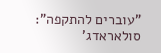"עוברים להתקפה": סולאראדג'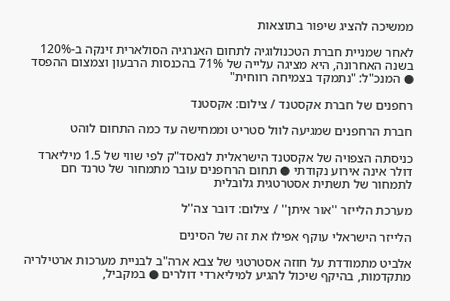ממשיכה להציג שיפור בתוצאות

לאחר שמניית חברת הטכנולוגיה לתחום האנרגיה הסולארית זינקה ב-120% בשנה האחרונה, היא מציגה עלייה של 71% בהכנסות הרבעון וצמצום ההפסד ● המנכ"ל: "נתמקד בצמיחה רווחית"

רחפנים של חברת אקסטנד / צילום: אקסטנד

חברת הרחפנים שמגיעה לוול סטריט וממחישה עד כמה התחום לוהט

כניסתה הצפויה של אקסטנד הישראלית לנאסד"ק לפי שווי של 1.5 מיליארד דולר אינה אירוע נקודתי ● תחום הרחפנים עובר מתמחור של טרנד חם לתמחור של תשתית אסטרטגית גלובלית

מערכת הלייזר ''אור איתן'' / צילום: דובר צה''ל

הלייזר הישראלי עוקף אפילו את זה של הסינים

אלביט מתמודדת על חוזה אסטרטגי של צבא ארה"ב לבניית מערכות ארטילריה מתקדמות, בהיקף שיכול להגיע למיליארדי דולרים ● במקביל,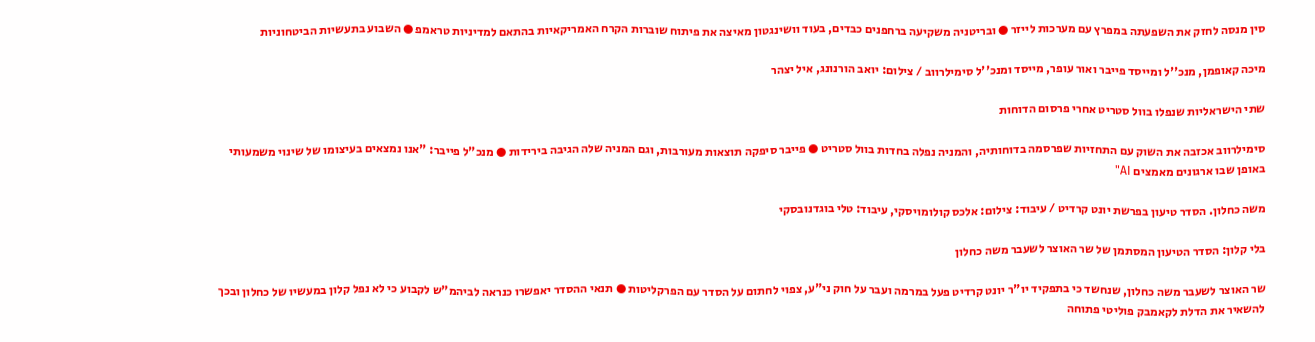סין מנסה לחזק את השפעתה במפרץ עם מערכות לייזר ● ובריטניה משקיעה ברחפנים כבדים, בעוד וושינגטון מאיצה את פיתוח שוברות הקרח האמריקאיות בהתאם למדיניות טראמפ ● השבוע בתעשיות הביטחוניות

מיכה קאופמן, מנכ''ל ומייסד פייבר ואור עופר, מייסד ומנכ''ל סימילרווב / צילום: יואב הורנונג, איל יצהר

שתי הישראליות שנפלו בוול סטריט אחרי פרסום הדוחות

סימילרווב אכזבה את השוק עם התחזיות שפרסמה בדוחותיה, והמניה נפלה בחדות בוול סטריט ● פייבר סיפקה תוצאות מעורבות, וגם המניה שלה הגיבה בירידות ● מנכ"ל פייבר: "אנו נמצאים בעיצומו של שינוי משמעותי באופן שבו ארגונים מאמצים AI"

משה כחלון. הסדר טיעון בפרשת יונט קרדיט / עיבוד: צילום: אלכס קולומויסקי, עיבוד: טלי בוגדנובסקי

בלי קלון: הסדר הטיעון המסתמן של שר האוצר לשעבר משה כחלון

שר האוצר לשעבר משה כחלון, שנחשד כי בתפקיד יו"ר יונט קרדיט פעל במרמה ועבר על חוק ני"ע, צפוי לחתום על הסדר עם הפרקליטות ● תנאי ההסדר יאפשרו כנראה לביהמ"ש לקבוע כי לא נפל קלון במעשיו של כחלון ובכך להשאיר את הדלת לקאמבק פוליטי פתוחה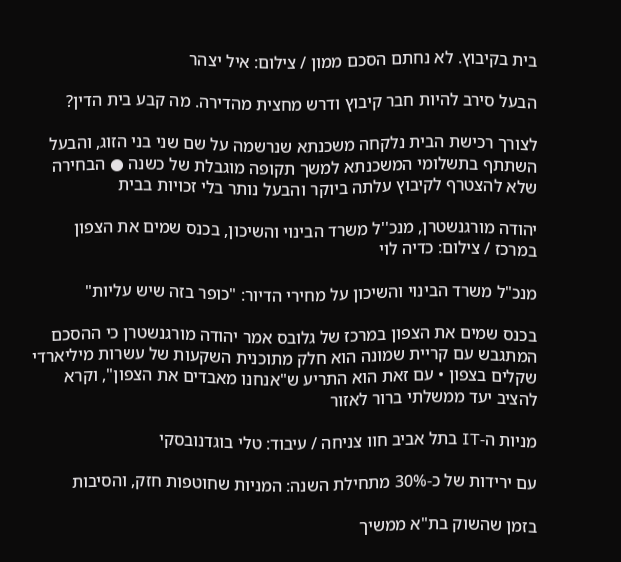בית בקיבוץ. לא נחתם הסכם ממון / צילום: איל יצהר

הבעל סירב להיות חבר קיבוץ ודרש מחצית מהדירה. מה קבע בית הדין?

לצורך רכישת הבית נלקחה משכנתא שנרשמה על שם שני בני הזוג, והבעל השתתף בתשלומי המשכנתא למשך תקופה מוגבלת של כשנה ● הבחירה שלא להצטרף לקיבוץ עלתה ביוקר והבעל נותר בלי זכויות בבית

יהודה מורגנשטרן, מנכ''ל משרד הבינוי והשיכון, בכנס שמים את הצפון במרכז / צילום: כדיה לוי

מנכ"ל משרד הבינוי והשיכון על מחירי הדיור: "כופר בזה שיש עליות"

בכנס שמים את הצפון במרכז של גלובס אמר יהודה מורגנשטרן כי ההסכם המתגבש עם קריית שמונה הוא חלק מתוכנית השקעות של עשרות מיליארדי שקלים בצפון • עם זאת הוא התריע ש"אנחנו מאבדים את הצפון", וקרא להציב יעד ממשלתי ברור לאזור

מניות ה-IT בתל אביב חוו צניחה / עיבוד: טלי בוגדנובסקי

עם ירידות של כ-30% מתחילת השנה: המניות שחוטפות חזק, והסיבות

בזמן שהשוק בת"א ממשיך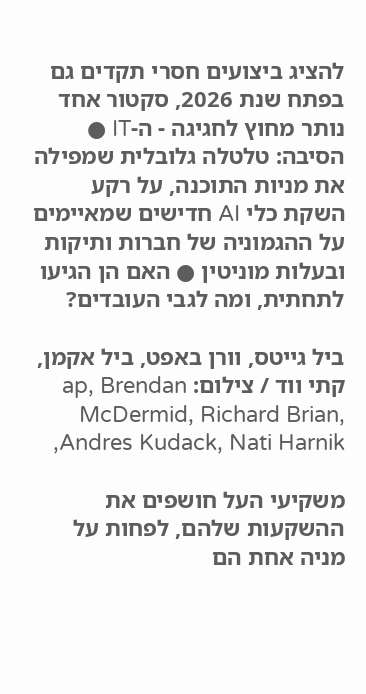להציג ביצועים חסרי תקדים גם בפתח שנת 2026, סקטור אחד נותר מחוץ לחגיגה - ה-IT ● הסיבה: טלטלה גלובלית שמפילה את מניות התוכנה, על רקע השקת כלי AI חדישים שמאיימים על ההגמוניה של חברות ותיקות ובעלות מוניטין ● האם הן הגיעו לתחתית, ומה לגבי העובדים?

ביל גייטס, וורן באפט, ביל אקמן, קתי ווד / צילום: ap, Brendan McDermid, Richard Brian,  Andres Kudack, Nati Harnik,

משקיעי העל חושפים את ההשקעות שלהם, לפחות על מניה אחת הם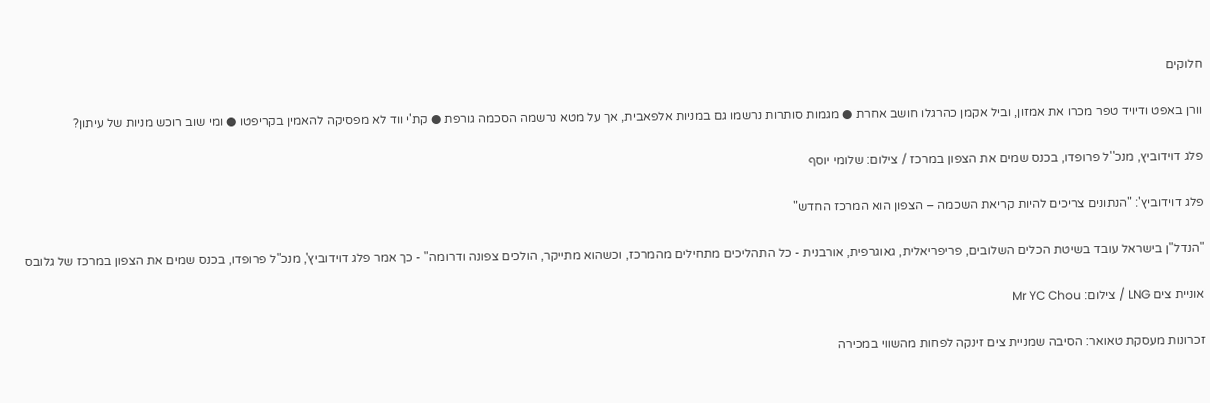חלוקים

וורן באפט ודיויד טפר מכרו את אמזון, וביל אקמן כהרגלו חושב אחרת ● מגמות סותרות נרשמו גם במניות אלפאבית, אך על מטא נרשמה הסכמה גורפת ● קת'י ווד לא מפסיקה להאמין בקריפטו ● ומי שוב רוכש מניות של עיתון?

פלג דוידוביץ, מנכ''ל פרופדו, בכנס שמים את הצפון במרכז / צילום: שלומי יוסף

פלג דוידוביץ': "הנתונים צריכים להיות קריאת השכמה – הצפון הוא המרכז החדש"

"הנדל"ן בישראל עובד בשיטת הכלים השלובים, פריפריאלית, גאוגרפית, אורבנית - כל התהליכים מתחילים מהמרכז, וכשהוא מתייקר, הולכים צפונה ודרומה" - כך אמר פלג דוידוביץ', מנכ"ל פרופדו, בכנס שמים את הצפון במרכז של גלובס

אוניית צים LNG / צילום: Mr YC Chou

זכרונות מעסקת טאואר: הסיבה שמניית צים זינקה לפחות מהשווי במכירה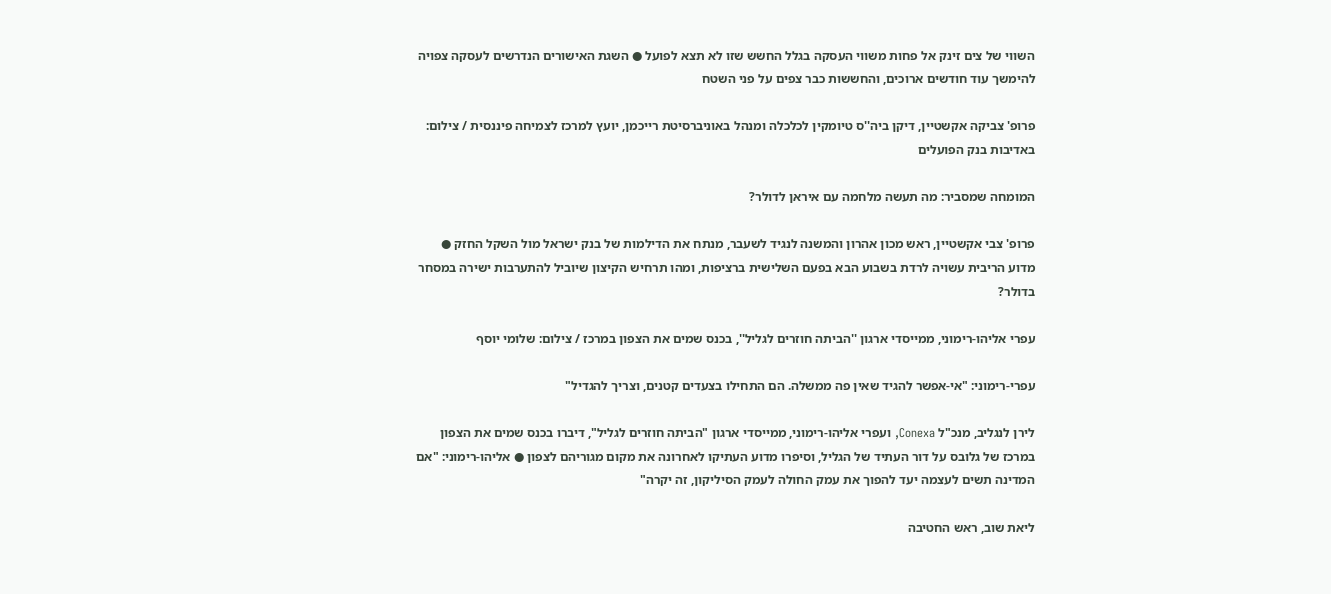השווי של צים זינק אל פחות משווי העסקה בגלל החשש שזו לא תצא לפועל ● השגת האישורים הנדרשים לעסקה צפויה להימשך עוד חודשים ארוכים, והחששות כבר צפים על פני השטח

פרופ' צביקה אקשטיין, דיקן ביה''ס טיומקין לכלכלה ומנהל באוניברסיטת רייכמן, יועץ למרכז לצמיחה פיננסית / צילום: באדיבות בנק הפועלים

המומחה שמסביר: מה תעשה מלחמה עם איראן לדולר?

פרופ' צבי אקשטיין, ראש מכון אהרון והמשנה לנגיד לשעבר, מנתח את הדילמות של בנק ישראל מול השקל החזק ● מדוע הריבית עשויה לרדת בשבוע הבא בפעם השלישית ברציפות, ומהו תרחיש הקיצון שיוביל להתערבות ישירה במסחר בדולר?

עפרי אליהו-רימוני, ממייסדי ארגון ''הביתה חוזרים לגליל'', בכנס שמים את הצפון במרכז / צילום: שלומי יוסף

עפרי-רימוני: "אי-אפשר להגיד שאין פה ממשלה. הם התחילו בצעדים קטנים, וצריך להגדיל"

לירן לנגליב, מנכ"ל Conexa, ועפרי אליהו-רימוני, ממייסדי ארגון "הביתה חוזרים לגליל", דיברו בכנס שמים את הצפון במרכז של גלובס על דור העתיד של הגליל, וסיפרו מדוע העתיקו לאחרונה את מקום מגוריהם לצפון ● אליהו-רימוני: "אם המדינה תשים לעצמה יעד להפוך את עמק החולה לעמק הסיליקון, זה יקרה"

ליאת שוב, ראש החטיבה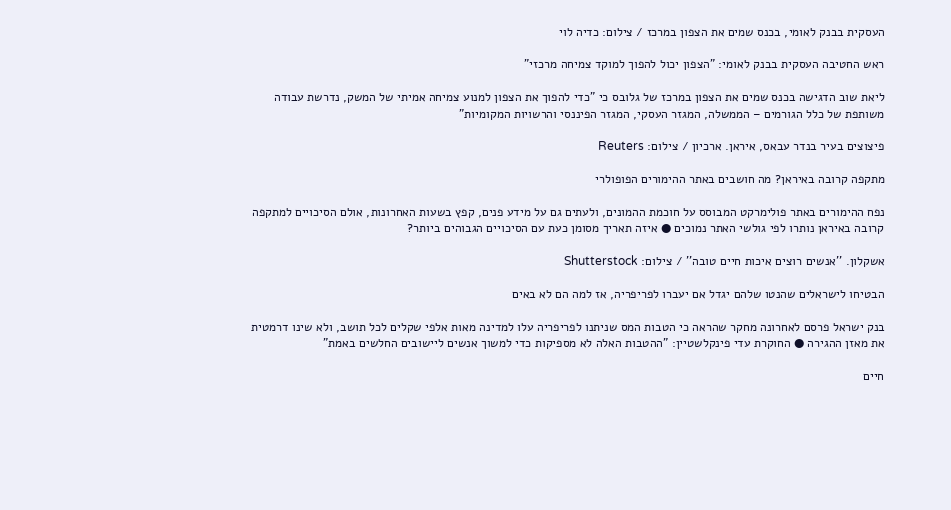העסקית בבנק לאומי, בכנס שמים את הצפון במרכז / צילום: כדיה לוי

ראש החטיבה העסקית בבנק לאומי: "הצפון יכול להפוך למוקד צמיחה מרכזי"

ליאת שוב הדגישה בכנס שמים את הצפון במרכז של גלובס כי "כדי להפוך את הצפון למנוע צמיחה אמיתי של המשק, נדרשת עבודה משותפת של כלל הגורמים – הממשלה, המגזר העסקי, המגזר הפיננסי והרשויות המקומיות"

פיצוצים בעיר בנדר עבאס, איראן. ארכיון / צילום: Reuters

מתקפה קרובה באיראן? מה חושבים באתר ההימורים הפופולרי

נפח ההימורים באתר פולימרקט המבוסס על חוכמת ההמונים, ולעתים גם על מידע פנים, קפץ בשעות האחרונות, אולם הסיכויים למתקפה קרובה באיראן נותרו לפי גולשי האתר נמוכים ● איזה תאריך מסומן כעת עם הסיכויים הגבוהים ביותר?

אשקלון. ''אנשים רוצים איכות חיים טובה'' / צילום: Shutterstock

הבטיחו לישראלים שהנטו שלהם יגדל אם יעברו לפריפריה, אז למה הם לא באים

בנק ישראל פרסם לאחרונה מחקר שהראה כי הטבות המס שניתנו לפריפריה עלו למדינה מאות אלפי שקלים לכל תושב, ולא שינו דרמטית את מאזן ההגירה ● החוקרת עדי פינקלשטיין: "ההטבות האלה לא מספיקות כדי למשוך אנשים ליישובים החלשים באמת"

חיים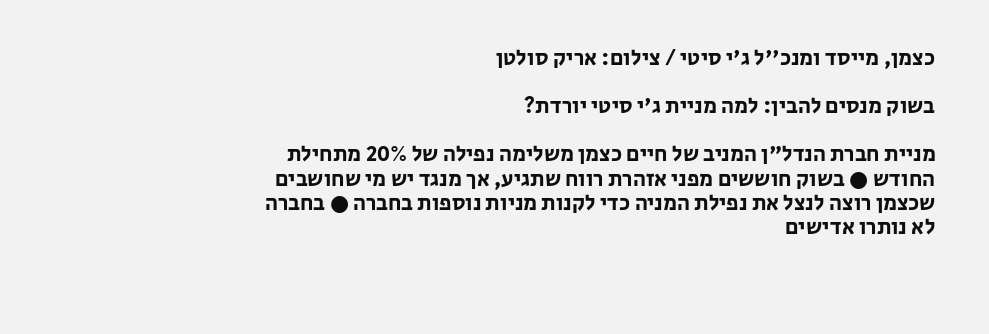כצמן, מייסד ומנכ''ל ג'י סיטי / צילום: אריק סולטן

בשוק מנסים להבין: למה מניית ג'י סיטי יורדת?

מניית חברת הנדל"ן המניב של חיים כצמן משלימה נפילה של 20% מתחילת החודש ● בשוק חוששים מפני אזהרת רווח שתגיע, אך מנגד יש מי שחושבים שכצמן רוצה לנצל את נפילת המניה כדי לקנות מניות נוספות בחברה ● בחברה לא נותרו אדישים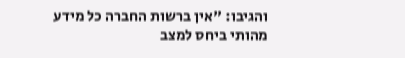והגיבו: "אין ברשות החברה כל מידע מהותי ביחס למצב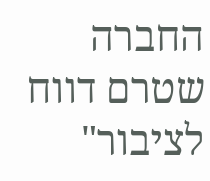החברה שטרם דווח לציבור"